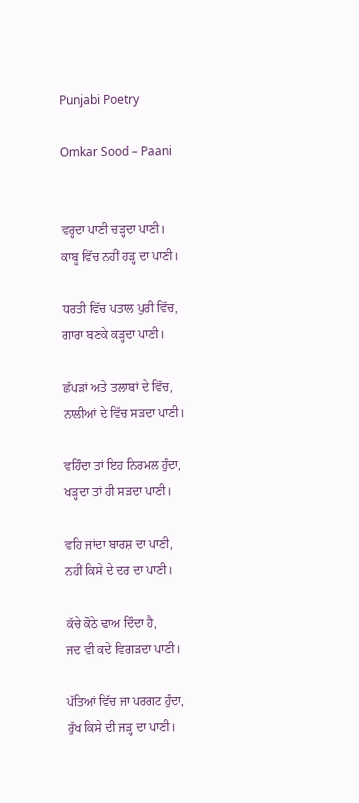Punjabi Poetry

Omkar Sood – Paani


ਵਰ੍ਹਦਾ ਪਾਣੀ ਚੜ੍ਹਦਾ ਪਾਣੀ।
ਕਾਬੂ ਵਿੱਚ ਨਹੀਂ ਹੜ੍ਹ ਦਾ ਪਾਣੀ।

ਧਰਤੀ ਵਿੱਚ ਪਤਾਲ ਪੁਰੀ ਵਿੱਚ,
ਗਾਰਾ ਬਣਕੇ ਕੜ੍ਹਦਾ ਪਾਣੀ।

ਛੱਪੜਾਂ ਅਤੇ ਤਲਾਬਾਂ ਦੇ ਵਿੱਚ,
ਨਾਲੀਆਂ ਦੇ ਵਿੱਚ ਸੜਦਾ ਪਾਣੀ।

ਵਹਿੰਦਾ ਤਾਂ ਇਹ ਨਿਰਮਲ ਹੁੰਦਾ,
ਖੜ੍ਹਦਾ ਤਾਂ ਹੀ ਸੜਦਾ ਪਾਣੀ।

ਵਹਿ ਜਾਂਦਾ ਬਾਰਸ਼ ਦਾ ਪਾਣੀ,
ਨਹੀਂ ਕਿਸੇ ਦੇ ਦਰ ਦਾ ਪਾਣੀ।

ਕੱਚੇ ਕੋਠੇ ਢਾਅ ਦਿੰਦਾ ਹੈ,
ਜਦ ਵੀ ਕਦੇ ਵਿਗੜਦਾ ਪਾਣੀ।

ਪੱਤਿਆਂ ਵਿੱਚ ਜਾ ਪਰਗਟ ਹੁੰਦਾ,
ਰੁੱਖ ਕਿਸੇ ਦੀ ਜੜ੍ਹ ਦਾ ਪਾਣੀ।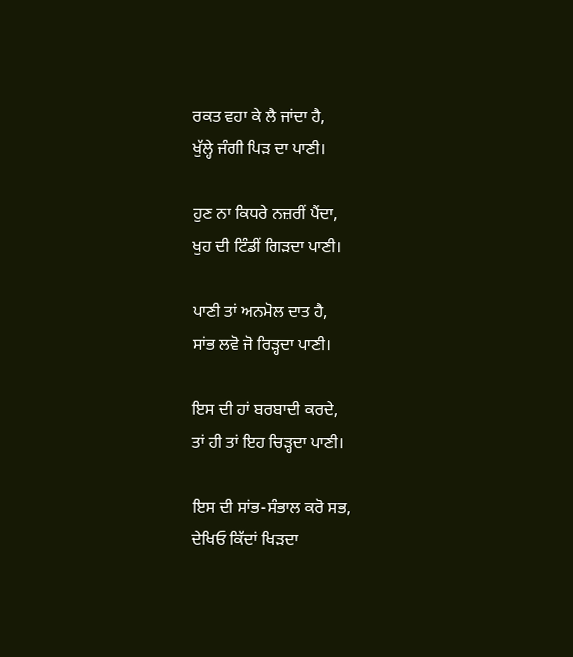ਰਕਤ ਵਹਾ ਕੇ ਲੈ ਜਾਂਦਾ ਹੈ,
ਖੁੱਲ੍ਹੇ ਜੰਗੀ ਪਿੜ ਦਾ ਪਾਣੀ।

ਹੁਣ ਨਾ ਕਿਧਰੇ ਨਜ਼ਰੀਂ ਪੈਂਦਾ,
ਖੁਹ ਦੀ ਟਿੰਡੀਂ ਗਿੜਦਾ ਪਾਣੀ।

ਪਾਣੀ ਤਾਂ ਅਨਮੋਲ ਦਾਤ ਹੈ,
ਸਾਂਭ ਲਵੋ ਜੋ ਰਿੜ੍ਹਦਾ ਪਾਣੀ।

ਇਸ ਦੀ ਹਾਂ ਬਰਬਾਦੀ ਕਰਦੇ,
ਤਾਂ ਹੀ ਤਾਂ ਇਹ ਚਿੜ੍ਹਦਾ ਪਾਣੀ।

ਇਸ ਦੀ ਸਾਂਭ-ਸੰਭਾਲ ਕਰੋ ਸਭ,
ਦੇਖਿਓ ਕਿੱਦਾਂ ਖਿੜਦਾ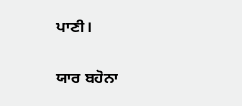ਪਾਣੀ।

ਯਾਰ ਬਹੋਨਾ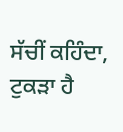ਸੱਚੀਂ ਕਹਿੰਦਾ,
ਟੁਕੜਾ ਹੈ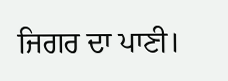ਜਿਗਰ ਦਾ ਪਾਣੀ।